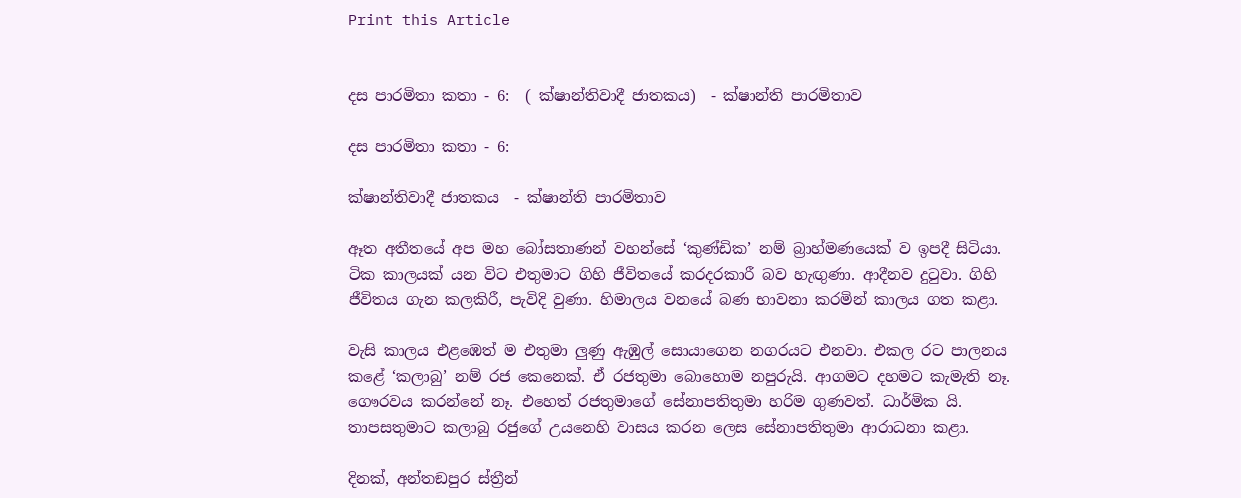Print this Article


දස පාරමිතා කතා - 6:  ( ක්ෂාන්තිවාදී ජාතකය)  - ක්ෂාන්ති පාරමිතාව

දස පාරමිතා කතා - 6:

ක්ෂාන්තිවාදී ජාතකය  - ක්ෂාන්ති පාරමිතාව

ඈත අතීතයේ අප මහ බෝසතාණන් වහන්සේ ‘කුණ්ඩික’ නම් බ්‍රාහ්මණයෙක් ව ඉපදී සිටියා. ටික කාලයක් යන විට එතුමාට ගිහි ජීවිතයේ කරදරකාරී බව හැඟුණා. ආදීනව දුටුවා. ගිහි ජීවිතය ගැන කලකිරී, පැවිදි වුණා. හිමාලය වනයේ බණ භාවනා කරමින් කාලය ගත කළා.

වැසි කාලය එළඹෙත් ම එතුමා ලුණු ඇඹුල් සොයාගෙන නගරයට එනවා. එකල රට පාලනය කළේ ‘කලාබු’ නම් රජ කෙනෙක්. ඒ රජතුමා බොහොම නපුරුයි. ආගමට දහමට කැමැති නෑ. ගෞරවය කරන්නේ නෑ. එහෙත් රජතුමාගේ සේනාපතිතුමා හරිම ගුණවත්. ධාර්මික යි. තාපසතුමාට කලාබු රජුගේ උයනෙහි වාසය කරන ලෙස සේනාපතිතුමා ආරාධනා කළා.

දිනක්, අන්තඞපුර ස්ත්‍රීන්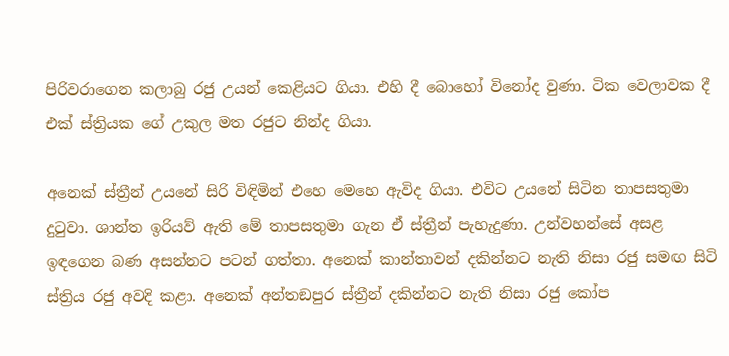පිරිවරාගෙන කලාබු රජු උයන් කෙළියට ගියා. එහි දී බොහෝ විනෝද වුණා. ටික වෙලාවක දී එක් ස්ත්‍රියක ගේ උකුල මත රජුට නින්ද ගියා.

අනෙක් ස්ත්‍රීන් උයනේ සිරි විඳිමින් එහෙ මෙහෙ ඇවිද ගියා. එවිට උයනේ සිටින තාපසතුමා දුටුවා. ශාන්ත ඉරියව් ඇති මේ තාපසතුමා ගැන ඒ ස්ත්‍රීන් පැහැදුණා. උන්වහන්සේ අසළ ඉඳගෙන බණ අසන්නට පටන් ගත්තා. අනෙක් කාන්තාවන් දකින්නට නැති නිසා රජු සමඟ සිටි ස්ත්‍රිය රජු අවදි කළා. අනෙක් අන්තඞපුර ස්ත්‍රීන් දකින්නට නැති නිසා රජු කෝප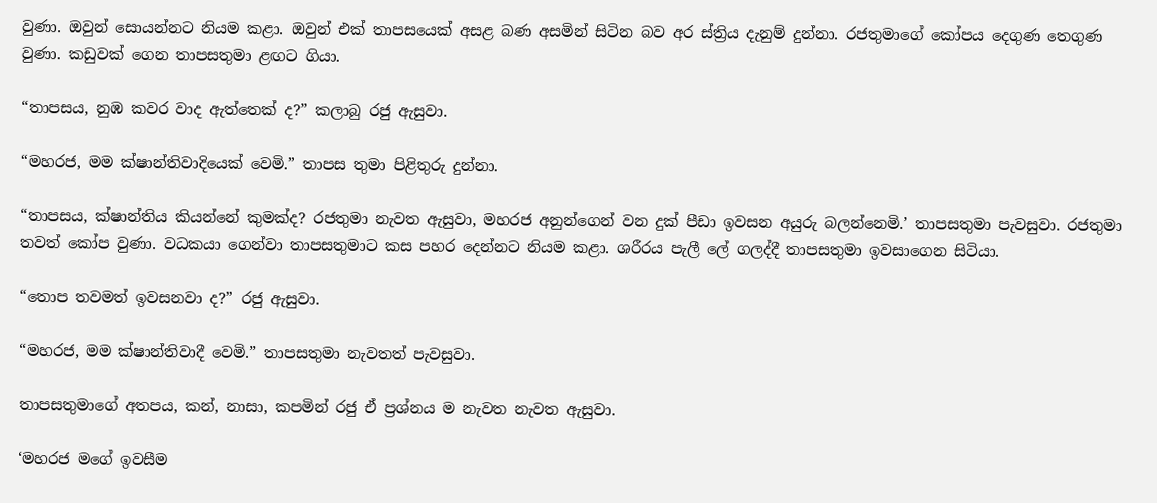වුණා. ඔවුන් සොයන්නට නියම කළා. ඔවුන් එක් තාපසයෙක් අසළ බණ අසමින් සිටින බව අර ස්ත්‍රිය දැනුම් දුන්නා. රජතුමාගේ කෝපය දෙගුණ තෙගුණ වුණා. කඩුවක් ගෙන තාපසතුමා ළඟට ගියා.

“තාපසය, නුඹ කවර වාද ඇත්තෙක් ද?” කලාබු රජු ඇසුවා.

“මහරජ, මම ක්ෂාන්තිවාදියෙක් වෙමි.” තාපස තුමා පිළිතුරු දුන්නා.

“තාපසය, ක්ෂාන්තිය කියන්නේ කුමක්ද? රජතුමා නැවත ඇසුවා, මහරජ අනුන්ගෙන් වන දුක් පීඩා ඉවසන අයුරු බලන්නෙමි.’ තාපසතුමා පැවසුවා. රජතුමා තවත් කෝප වුණා. වධකයා ගෙන්වා තාපසතුමාට කස පහර දෙන්නට නියම කළා. ශරීරය පැලී ලේ ගලද්දී තාපසතුමා ඉවසාගෙන සිටියා.

“තොප තවමත් ඉවසනවා ද?” රජු ඇසුවා.

“මහරජ, මම ක්ෂාන්තිවාදී වෙමි.” තාපසතුමා නැවතත් පැවසුවා.

තාපසතුමාගේ අතපය, කන්, නාසා, කපමින් රජු ඒ ප්‍රශ්නය ම නැවත නැවත ඇසුවා.

‘මහරජ මගේ ඉවසීම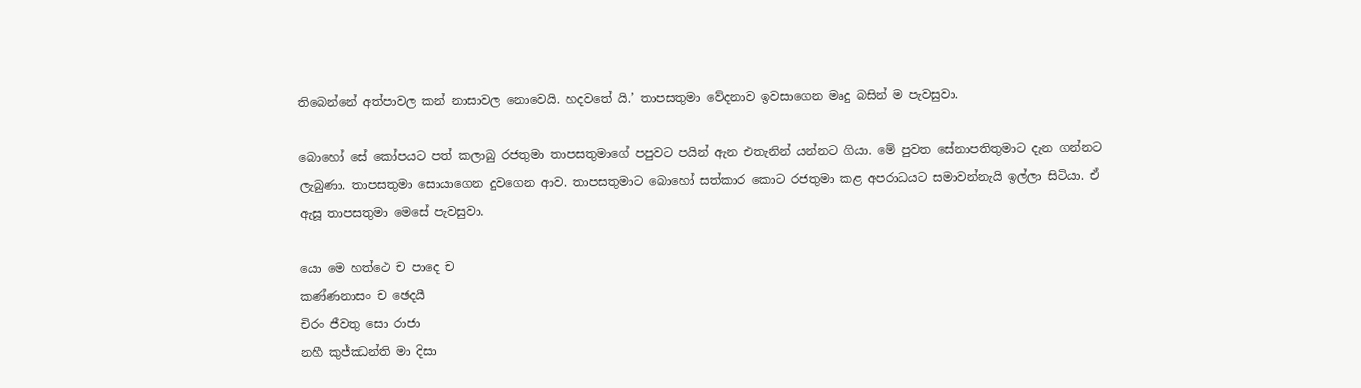තිබෙන්නේ අත්පාවල කන් නාසාවල නොවෙයි. හදවතේ යි.’ තාපසතුමා වේදනාව ඉවසාගෙන මෘදු බසින් ම පැවසුවා.

බොහෝ සේ කෝපයට පත් කලාබු රජතුමා තාපසතුමාගේ පපුවට පයින් ඇන එතැනින් යන්නට ගියා. මේ පුවත සේනාපතිතුමාට දැන ගන්නට ලැබුණා. තාපසතුමා සොයාගෙන දුවගෙන ආව. තාපසතුමාට බොහෝ සත්කාර කොට රජතුමා කළ අපරාධයට සමාවන්නැයි ඉල්ලා සිටියා. ඒ ඇසූ තාපසතුමා මෙසේ පැවසුවා.

යො මෙ හත්ථෙ ච පාදෙ ච
කණ්ණනාසං ච ඡෙදයී
චිරං ජීවතු සො රාජා
නහී කුජ්ඣන්ති මා දිසා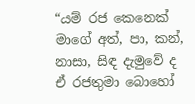“යම් රජ කෙනෙක් මාගේ අත්, පා, කන්, නාසා, සිඳ දැමුවේ ද ඒ රජතුමා බොහෝ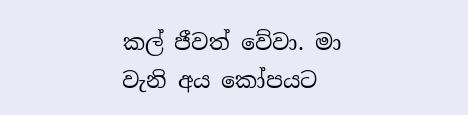කල් ජීවත් වේවා. මා වැනි අය කෝපයට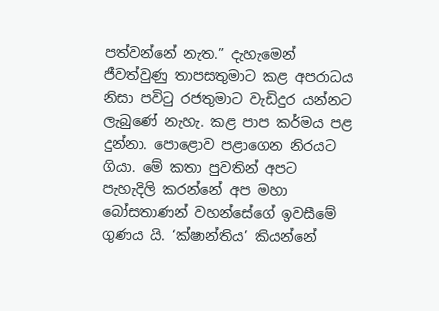පත්වන්නේ නැත.” දැහැමෙන් ජීවත්වුණු තාපසතුමාට කළ අපරාධය නිසා පවිටු රජතුමාට වැඩිදුර යන්නට ලැබුණේ නැහැ. කළ පාප කර්මය පළ දුන්නා. පොළොව පළාගෙන නිරයට ගියා. මේ කතා පුවතින් අපට පැහැදිලි කරන්නේ අප මහා බෝසතාණන් වහන්සේගේ ඉවසීමේ ගුණය යි. ‘ක්ෂාන්තිය’ කියන්නේ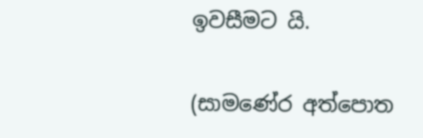ඉවසීමට යි.

(සාමණේර අත්පොත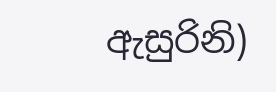ඇසුරිනි)